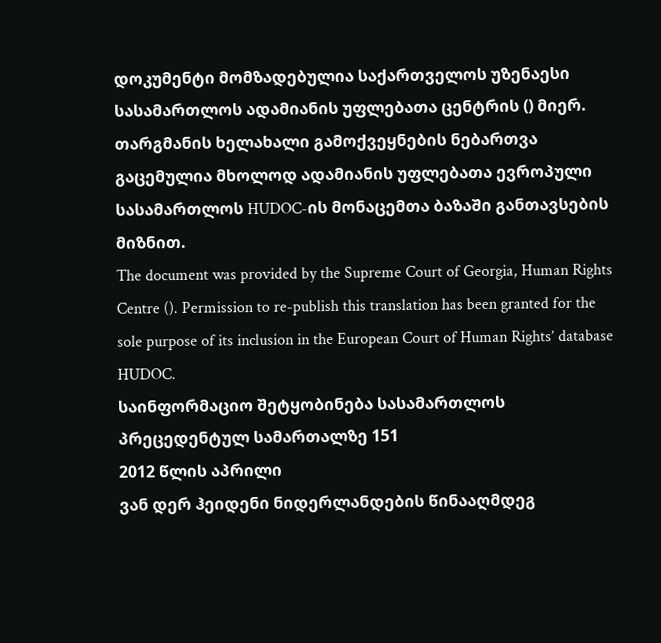დოკუმენტი მომზადებულია საქართველოს უზენაესი სასამართლოს ადამიანის უფლებათა ცენტრის () მიერ. თარგმანის ხელახალი გამოქვეყნების ნებართვა გაცემულია მხოლოდ ადამიანის უფლებათა ევროპული სასამართლოს HUDOC-ის მონაცემთა ბაზაში განთავსების მიზნით.
The document was provided by the Supreme Court of Georgia, Human Rights Centre (). Permission to re-publish this translation has been granted for the sole purpose of its inclusion in the European Court of Human Rights’ database HUDOC.
საინფორმაციო შეტყობინება სასამართლოს პრეცედენტულ სამართალზე 151
2012 წლის აპრილი
ვან დერ ჰეიდენი ნიდერლანდების წინააღმდეგ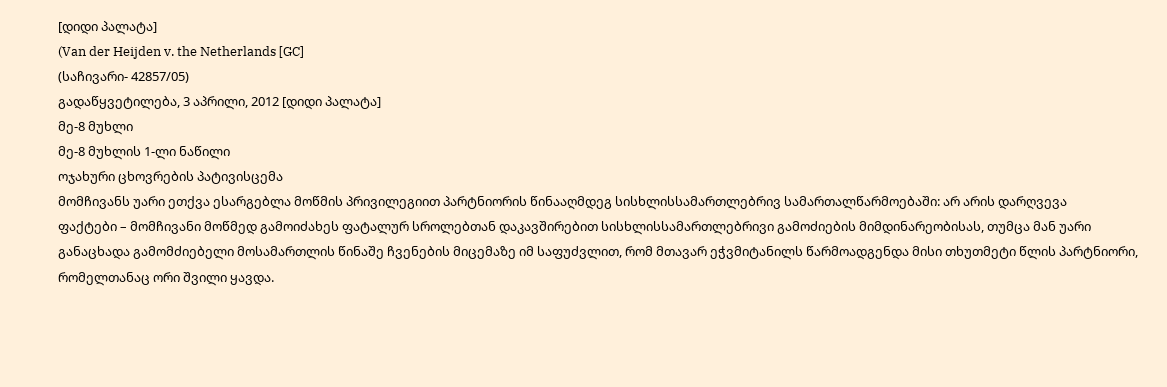[დიდი პალატა]
(Van der Heijden v. the Netherlands [GC]
(საჩივარი- 42857/05)
გადაწყვეტილება, 3 აპრილი, 2012 [დიდი პალატა]
მე-8 მუხლი
მე-8 მუხლის 1-ლი ნაწილი
ოჯახური ცხოვრების პატივისცემა
მომჩივანს უარი ეთქვა ესარგებლა მოწმის პრივილეგიით პარტნიორის წინააღმდეგ სისხლისსამართლებრივ სამართალწარმოებაში: არ არის დარღვევა
ფაქტები – მომჩივანი მოწმედ გამოიძახეს ფატალურ სროლებთან დაკავშირებით სისხლისსამართლებრივი გამოძიების მიმდინარეობისას, თუმცა მან უარი განაცხადა გამომძიებელი მოსამართლის წინაშე ჩვენების მიცემაზე იმ საფუძვლით, რომ მთავარ ეჭვმიტანილს წარმოადგენდა მისი თხუთმეტი წლის პარტნიორი, რომელთანაც ორი შვილი ყავდა.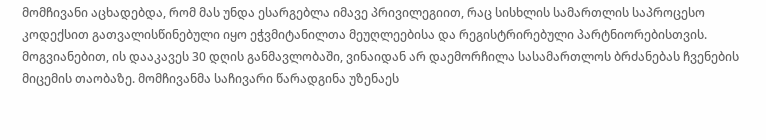მომჩივანი აცხადებდა, რომ მას უნდა ესარგებლა იმავე პრივილეგიით, რაც სისხლის სამართლის საპროცესო კოდექსით გათვალისწინებული იყო ეჭვმიტანილთა მეუღლეებისა და რეგისტრირებული პარტნიორებისთვის. მოგვიანებით, ის დააკავეს 30 დღის განმავლობაში, ვინაიდან არ დაემორჩილა სასამართლოს ბრძანებას ჩვენების მიცემის თაობაზე. მომჩივანმა საჩივარი წარადგინა უზენაეს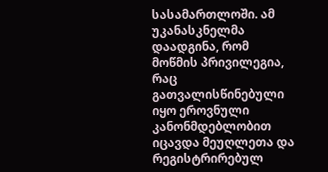სასამართლოში. ამ უკანასკნელმა დაადგინა, რომ მოწმის პრივილეგია, რაც გათვალისწინებული იყო ეროვნული კანონმდებლობით იცავდა მეუღლეთა და რეგისტრირებულ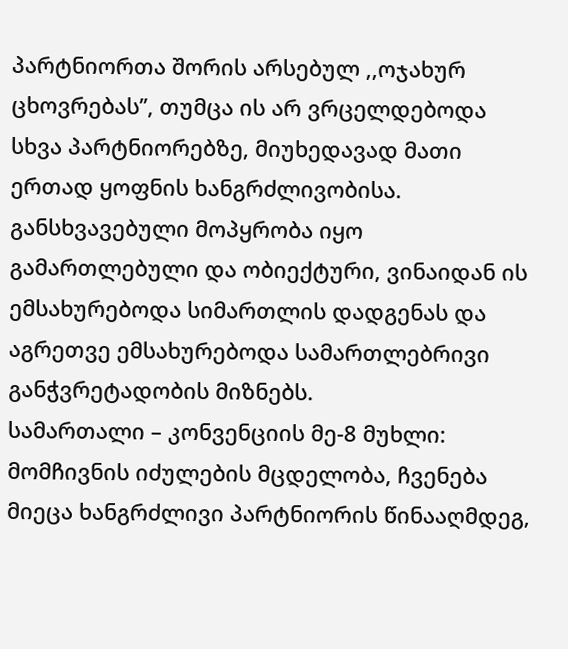პარტნიორთა შორის არსებულ ,,ოჯახურ ცხოვრებას’’, თუმცა ის არ ვრცელდებოდა სხვა პარტნიორებზე, მიუხედავად მათი ერთად ყოფნის ხანგრძლივობისა. განსხვავებული მოპყრობა იყო გამართლებული და ობიექტური, ვინაიდან ის ემსახურებოდა სიმართლის დადგენას და აგრეთვე ემსახურებოდა სამართლებრივი განჭვრეტადობის მიზნებს.
სამართალი – კონვენციის მე-8 მუხლი: მომჩივნის იძულების მცდელობა, ჩვენება მიეცა ხანგრძლივი პარტნიორის წინააღმდეგ,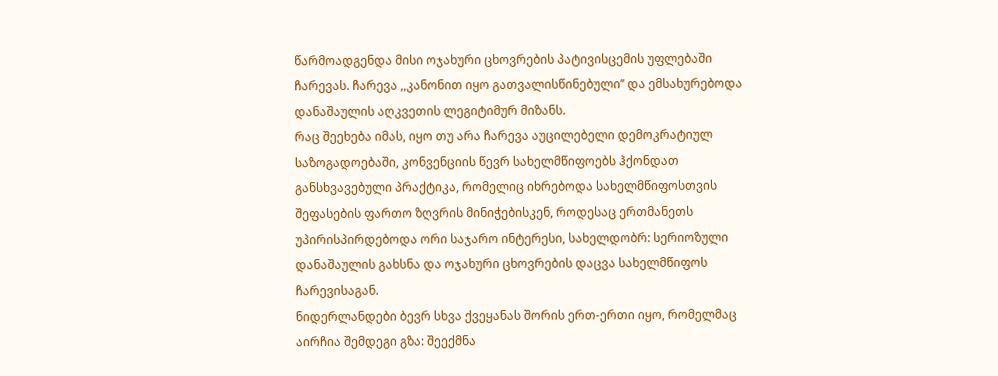წარმოადგენდა მისი ოჯახური ცხოვრების პატივისცემის უფლებაში ჩარევას. ჩარევა ,,კანონით იყო გათვალისწინებული’’ და ემსახურებოდა დანაშაულის აღკვეთის ლეგიტიმურ მიზანს.
რაც შეეხება იმას, იყო თუ არა ჩარევა აუცილებელი დემოკრატიულ საზოგადოებაში, კონვენციის წევრ სახელმწიფოებს ჰქონდათ განსხვავებული პრაქტიკა, რომელიც იხრებოდა სახელმწიფოსთვის შეფასების ფართო ზღვრის მინიჭებისკენ, როდესაც ერთმანეთს უპირისპირდებოდა ორი საჯარო ინტერესი, სახელდობრ: სერიოზული დანაშაულის გახსნა და ოჯახური ცხოვრების დაცვა სახელმწიფოს ჩარევისაგან.
ნიდერლანდები ბევრ სხვა ქვეყანას შორის ერთ-ერთი იყო, რომელმაც აირჩია შემდეგი გზა: შეექმნა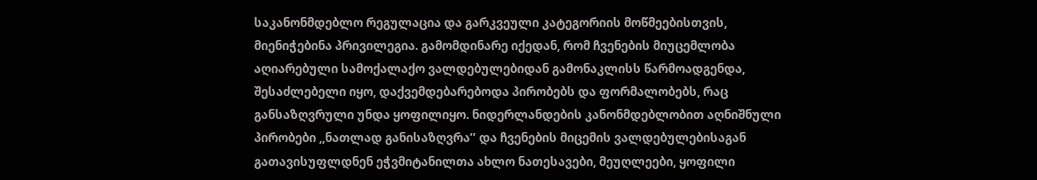საკანონმდებლო რეგულაცია და გარკვეული კატეგორიის მოწმეებისთვის, მიენიჭებინა პრივილეგია. გამომდინარე იქედან, რომ ჩვენების მიუცემლობა აღიარებული სამოქალაქო ვალდებულებიდან გამონაკლისს წარმოადგენდა, შესაძლებელი იყო, დაქვემდებარებოდა პირობებს და ფორმალობებს, რაც განსაზღვრული უნდა ყოფილიყო. ნიდერლანდების კანონმდებლობით აღნიშნული პირობები ,,ნათლად განისაზღვრა’’ და ჩვენების მიცემის ვალდებულებისაგან გათავისუფლდნენ ეჭვმიტანილთა ახლო ნათესავები, მეუღლეები, ყოფილი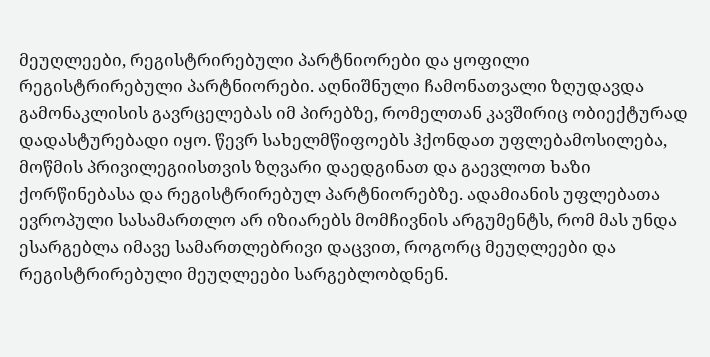მეუღლეები, რეგისტრირებული პარტნიორები და ყოფილი რეგისტრირებული პარტნიორები. აღნიშნული ჩამონათვალი ზღუდავდა გამონაკლისის გავრცელებას იმ პირებზე, რომელთან კავშირიც ობიექტურად დადასტურებადი იყო. წევრ სახელმწიფოებს ჰქონდათ უფლებამოსილება, მოწმის პრივილეგიისთვის ზღვარი დაედგინათ და გაევლოთ ხაზი ქორწინებასა და რეგისტრირებულ პარტნიორებზე. ადამიანის უფლებათა ევროპული სასამართლო არ იზიარებს მომჩივნის არგუმენტს, რომ მას უნდა ესარგებლა იმავე სამართლებრივი დაცვით, როგორც მეუღლეები და რეგისტრირებული მეუღლეები სარგებლობდნენ.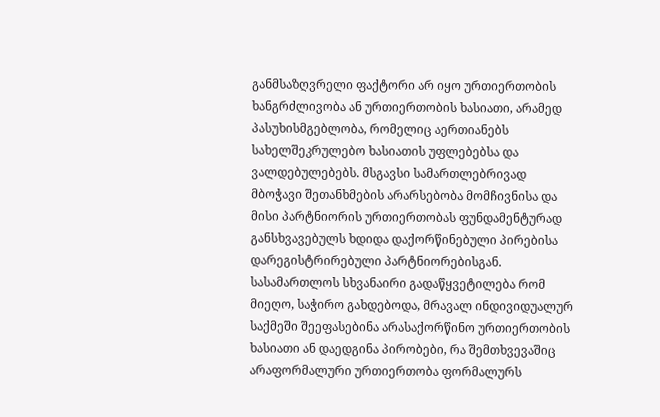განმსაზღვრელი ფაქტორი არ იყო ურთიერთობის ხანგრძლივობა ან ურთიერთობის ხასიათი, არამედ პასუხისმგებლობა, რომელიც აერთიანებს სახელშეკრულებო ხასიათის უფლებებსა და ვალდებულებებს. მსგავსი სამართლებრივად მბოჭავი შეთანხმების არარსებობა მომჩივნისა და მისი პარტნიორის ურთიერთობას ფუნდამენტურად განსხვავებულს ხდიდა დაქორწინებული პირებისა დარეგისტრირებული პარტნიორებისგან. სასამართლოს სხვანაირი გადაწყვეტილება რომ მიეღო, საჭირო გახდებოდა, მრავალ ინდივიდუალურ საქმეში შეეფასებინა არასაქორწინო ურთიერთობის ხასიათი ან დაედგინა პირობები, რა შემთხვევაშიც არაფორმალური ურთიერთობა ფორმალურს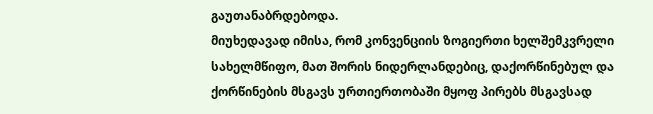გაუთანაბრდებოდა.
მიუხედავად იმისა, რომ კონვენციის ზოგიერთი ხელშემკვრელი სახელმწიფო, მათ შორის ნიდერლანდებიც, დაქორწინებულ და ქორწინების მსგავს ურთიერთობაში მყოფ პირებს მსგავსად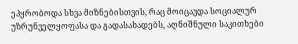ეპყრობოდა სხვა მიზნებისთვის, რაც მოიცავდა სოციალურ უზრუნველყოფასა და გადასახადებს, აღნიშნული საკითხები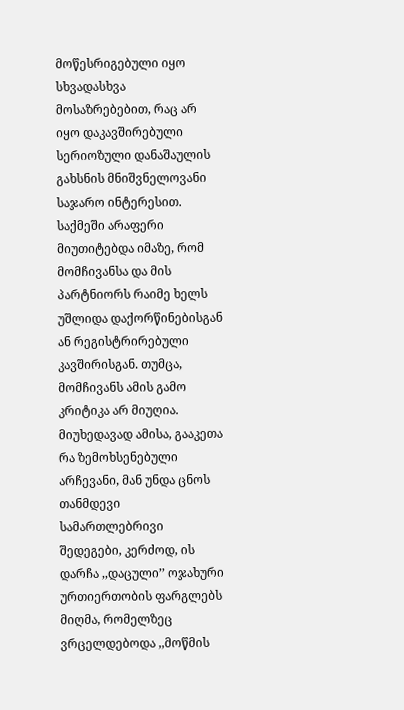მოწესრიგებული იყო სხვადასხვა მოსაზრებებით, რაც არ იყო დაკავშირებული სერიოზული დანაშაულის გახსნის მნიშვნელოვანი საჯარო ინტერესით. საქმეში არაფერი მიუთიტებდა იმაზე, რომ მომჩივანსა და მის პარტნიორს რაიმე ხელს უშლიდა დაქორწინებისგან ან რეგისტრირებული კავშირისგან. თუმცა, მომჩივანს ამის გამო კრიტიკა არ მიუღია. მიუხედავად ამისა, გააკეთა რა ზემოხსენებული არჩევანი, მან უნდა ცნოს თანმდევი სამართლებრივი შედეგები, კერძოდ, ის დარჩა ,,დაცული’’ ოჯახური ურთიერთობის ფარგლებს მიღმა, რომელზეც ვრცელდებოდა ,,მოწმის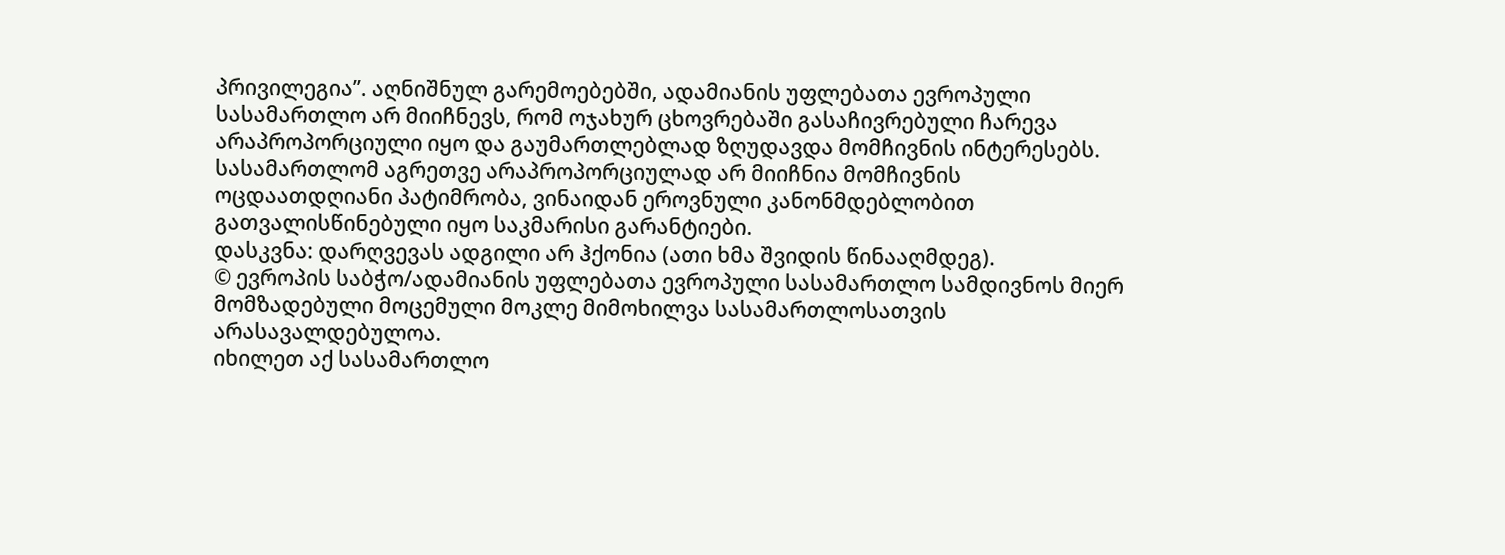პრივილეგია’’. აღნიშნულ გარემოებებში, ადამიანის უფლებათა ევროპული სასამართლო არ მიიჩნევს, რომ ოჯახურ ცხოვრებაში გასაჩივრებული ჩარევა არაპროპორციული იყო და გაუმართლებლად ზღუდავდა მომჩივნის ინტერესებს. სასამართლომ აგრეთვე არაპროპორციულად არ მიიჩნია მომჩივნის ოცდაათდღიანი პატიმრობა, ვინაიდან ეროვნული კანონმდებლობით გათვალისწინებული იყო საკმარისი გარანტიები.
დასკვნა: დარღვევას ადგილი არ ჰქონია (ათი ხმა შვიდის წინააღმდეგ).
© ევროპის საბჭო/ადამიანის უფლებათა ევროპული სასამართლო სამდივნოს მიერ მომზადებული მოცემული მოკლე მიმოხილვა სასამართლოსათვის არასავალდებულოა.
იხილეთ აქ სასამართლო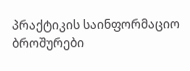პრაქტიკის საინფორმაციო ბროშურები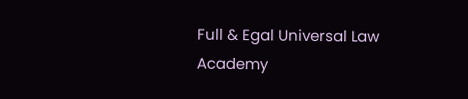Full & Egal Universal Law Academy